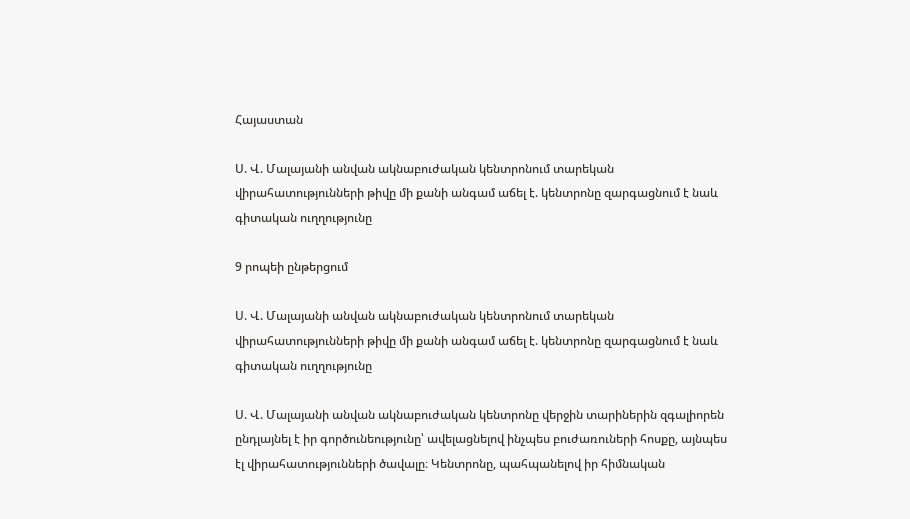Հայաստան

Ս. Վ. Մալայանի անվան ակնաբուժական կենտրոնում տարեկան վիրահատությունների թիվը մի քանի անգամ աճել է. կենտրոնը զարգացնում է նաև գիտական ուղղությունը

9 րոպեի ընթերցում

Ս. Վ. Մալայանի անվան ակնաբուժական կենտրոնում տարեկան վիրահատությունների թիվը մի քանի անգամ աճել է. կենտրոնը զարգացնում է նաև գիտական ուղղությունը

Ս. Վ. Մալայանի անվան ակնաբուժական կենտրոնը վերջին տարիներին զգալիորեն ընդլայնել է իր գործունեությունը՝ ավելացնելով ինչպես բուժառուների հոսքը, այնպես էլ վիրահատությունների ծավալը։ Կենտրոնը, պահպանելով իր հիմնական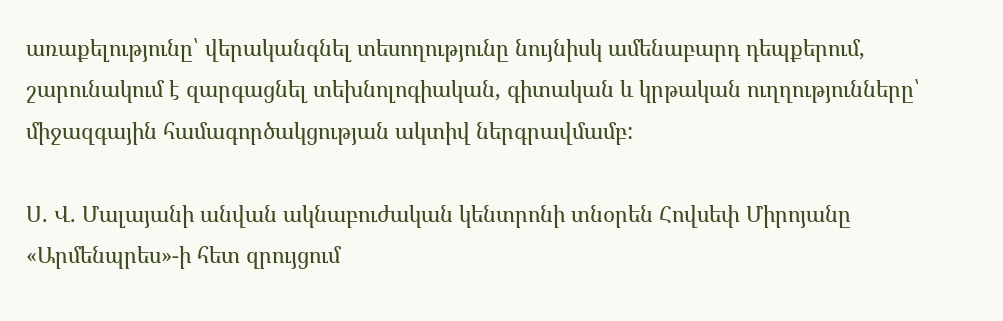առաքելությունը՝ վերականգնել տեսողությունը նույնիսկ ամենաբարդ դեպքերում, շարունակում է զարգացնել տեխնոլոգիական, գիտական և կրթական ուղղությունները՝ միջազգային համագործակցության ակտիվ ներգրավմամբ:

Ս. Վ. Մալայանի անվան ակնաբուժական կենտրոնի տնօրեն Հովսեփ Միրոյանը  «Արմենպրես»-ի հետ զրույցում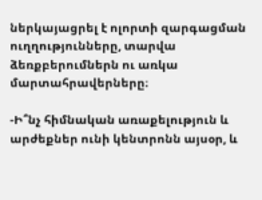ներկայացրել է ոլորտի զարգացման ուղղությունները, տարվա ձեռքբերումներն ու առկա մարտահրավերները։

-Ի՞նչ հիմնական առաքելություն և արժեքներ ունի կենտրոնն այսօր, և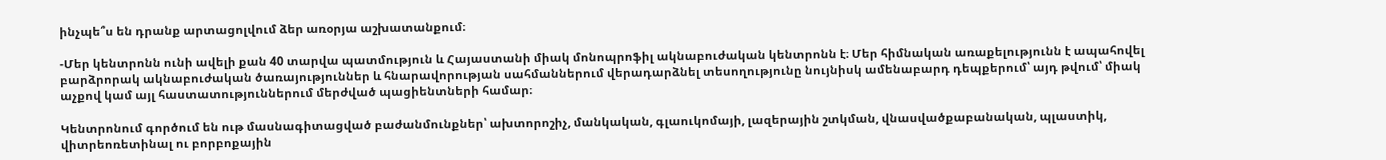ինչպե՞ս են դրանք արտացոլվում ձեր առօրյա աշխատանքում։

-Մեր կենտրոնն ունի ավելի քան 40 տարվա պատմություն և Հայաստանի միակ մոնոպրոֆիլ ակնաբուժական կենտրոնն է։ Մեր հիմնական առաքելությունն է ապահովել բարձրորակ ակնաբուժական ծառայություններ և հնարավորության սահմաններում վերադարձնել տեսողությունը նույնիսկ ամենաբարդ դեպքերում՝ այդ թվում՝ միակ աչքով կամ այլ հաստատություններում մերժված պացիենտների համար։

Կենտրոնում գործում են ութ մասնագիտացված բաժանմունքներ՝ ախտորոշիչ, մանկական, գլաուկոմայի, լազերային շտկման, վնասվածքաբանական, պլաստիկ, վիտրեոռետինալ ու բորբոքային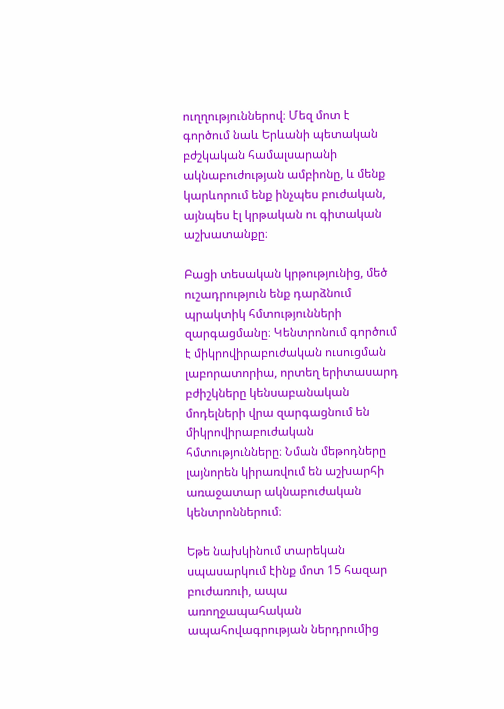ուղղություններով։ Մեզ մոտ է գործում նաև Երևանի պետական բժշկական համալսարանի ակնաբուժության ամբիոնը, և մենք կարևորում ենք ինչպես բուժական, այնպես էլ կրթական ու գիտական աշխատանքը։

Բացի տեսական կրթությունից, մեծ ուշադրություն ենք դարձնում պրակտիկ հմտությունների զարգացմանը։ Կենտրոնում գործում է միկրովիրաբուժական ուսուցման լաբորատորիա, որտեղ երիտասարդ բժիշկները կենսաբանական մոդելների վրա զարգացնում են միկրովիրաբուժական հմտությունները։ Նման մեթոդները լայնորեն կիրառվում են աշխարհի առաջատար ակնաբուժական կենտրոններում։

Եթե նախկինում տարեկան սպասարկում էինք մոտ 15 հազար բուժառուի, ապա առողջապահական ապահովագրության ներդրումից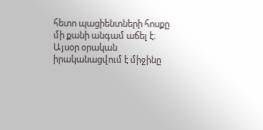հետո պացիենտների հոսքը մի քանի անգամ աճել է։ Այսօր օրական իրականացվում է միջինը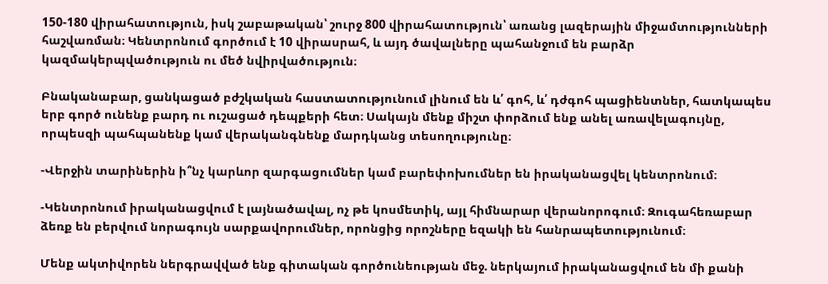150-180 վիրահատություն, իսկ շաբաթական՝ շուրջ 800 վիրահատություն՝ առանց լազերային միջամտությունների հաշվառման։ Կենտրոնում գործում է 10 վիրասրահ, և այդ ծավալները պահանջում են բարձր կազմակերպվածություն ու մեծ նվիրվածություն։

Բնականաբար, ցանկացած բժշկական հաստատությունում լինում են և՛ գոհ, և՛ դժգոհ պացիենտներ, հատկապես երբ գործ ունենք բարդ ու ուշացած դեպքերի հետ։ Սակայն մենք միշտ փորձում ենք անել առավելագույնը, որպեսզի պահպանենք կամ վերականգնենք մարդկանց տեսողությունը։

-Վերջին տարիներին ի՞նչ կարևոր զարգացումներ կամ բարեփոխումներ են իրականացվել կենտրոնում։

-Կենտրոնում իրականացվում է լայնածավալ, ոչ թե կոսմետիկ, այլ հիմնարար վերանորոգում։ Զուգահեռաբար ձեռք են բերվում նորագույն սարքավորումներ, որոնցից որոշները եզակի են հանրապետությունում։

Մենք ակտիվորեն ներգրավված ենք գիտական գործունեության մեջ. ներկայում իրականացվում են մի քանի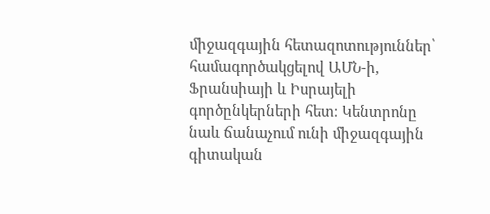միջազգային հետազոտություններ՝ համագործակցելով ԱՄՆ-ի, Ֆրանսիայի և Իսրայելի գործընկերների հետ։ Կենտրոնը նաև ճանաչում ունի միջազգային գիտական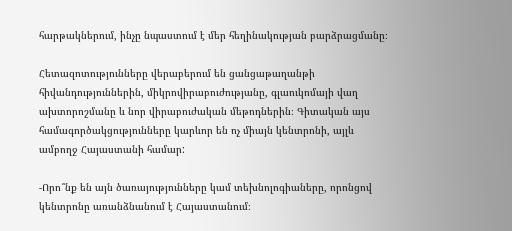հարթակներում, ինչը նպաստում է մեր հեղինակության բարձրացմանը։

Հետազոտությունները վերաբերում են ցանցաթաղանթի հիվանդություններին, միկրովիրաբուժությանը, գլաուկոմայի վաղ ախտորոշմանը և նոր վիրաբուժական մեթոդներին։ Գիտական այս համագործակցությունները կարևոր են ոչ միայն կենտրոնի, այլև ամբողջ Հայաստանի համար:

-Որո՞նք են այն ծառայությունները կամ տեխնոլոգիաները, որոնցով կենտրոնը առանձնանում է Հայաստանում։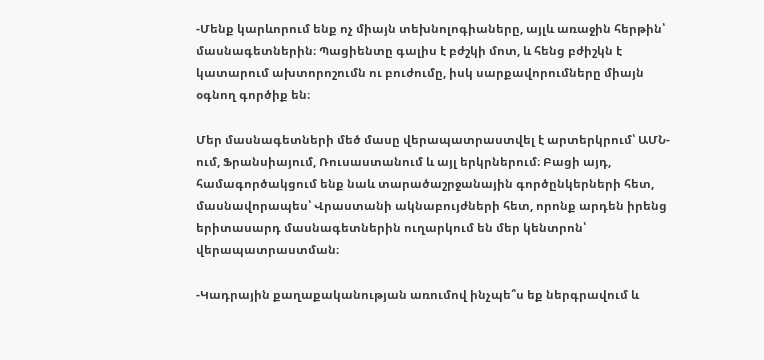-Մենք կարևորում ենք ոչ միայն տեխնոլոգիաները, այլև առաջին հերթին՝ մասնագետներին։ Պացիենտը գալիս է բժշկի մոտ, և հենց բժիշկն է կատարում ախտորոշումն ու բուժումը, իսկ սարքավորումները միայն օգնող գործիք են։

Մեր մասնագետների մեծ մասը վերապատրաստվել է արտերկրում՝ ԱՄՆ-ում, Ֆրանսիայում, Ռուսաստանում և այլ երկրներում։ Բացի այդ, համագործակցում ենք նաև տարածաշրջանային գործընկերների հետ, մասնավորապես՝ Վրաստանի ակնաբույժների հետ, որոնք արդեն իրենց երիտասարդ մասնագետներին ուղարկում են մեր կենտրոն՝ վերապատրաստման։

-Կադրային քաղաքականության առումով ինչպե՞ս եք ներգրավում և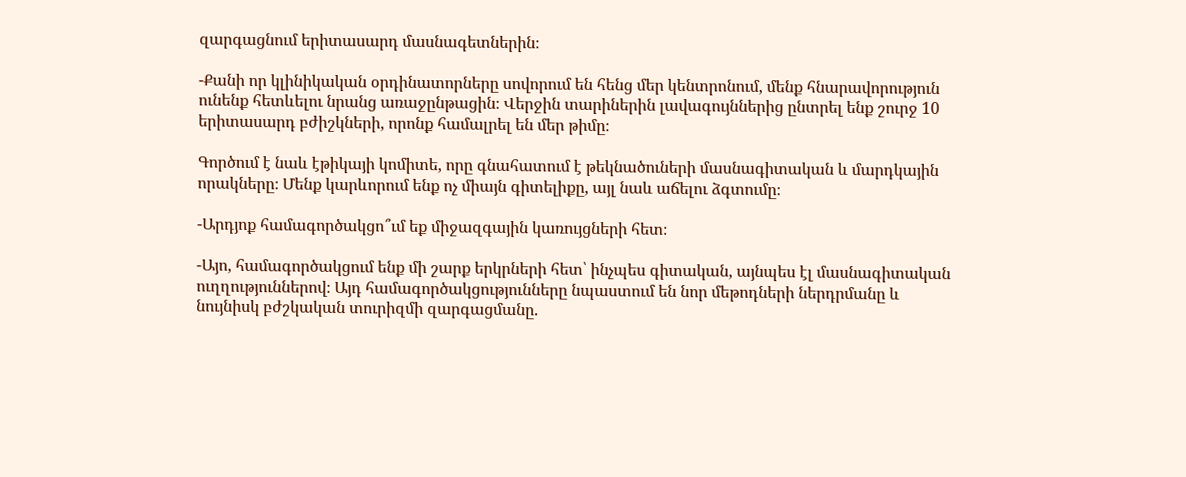զարգացնում երիտասարդ մասնագետներին։

-Քանի որ կլինիկական օրդինատորները սովորում են հենց մեր կենտրոնում, մենք հնարավորություն ունենք հետևելու նրանց առաջընթացին։ Վերջին տարիներին լավագույններից ընտրել ենք շուրջ 10 երիտասարդ բժիշկների, որոնք համալրել են մեր թիմը։

Գործում է նաև էթիկայի կոմիտե, որը գնահատում է թեկնածուների մասնագիտական և մարդկային որակները։ Մենք կարևորում ենք ոչ միայն գիտելիքը, այլ նաև աճելու ձգտումը։

-Արդյոք համագործակցո՞ւմ եք միջազգային կառույցների հետ։

-Այո, համագործակցում ենք մի շարք երկրների հետ՝ ինչպես գիտական, այնպես էլ մասնագիտական ուղղություններով։ Այդ համագործակցությունները նպաստում են նոր մեթոդների ներդրմանը և նույնիսկ բժշկական տուրիզմի զարգացմանը.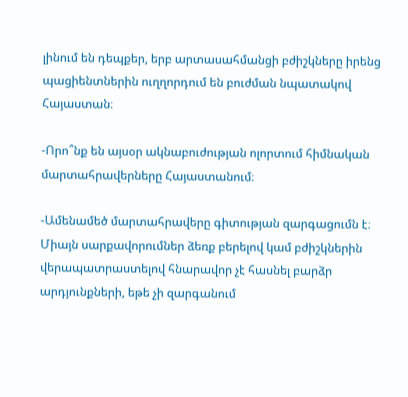լինում են դեպքեր, երբ արտասահմանցի բժիշկները իրենց պացիենտներին ուղղորդում են բուժման նպատակով Հայաստան։

-Որո՞նք են այսօր ակնաբուժության ոլորտում հիմնական մարտահրավերները Հայաստանում։

-Ամենամեծ մարտահրավերը գիտության զարգացումն է։ Միայն սարքավորումներ ձեռք բերելով կամ բժիշկներին վերապատրաստելով հնարավոր չէ հասնել բարձր արդյունքների, եթե չի զարգանում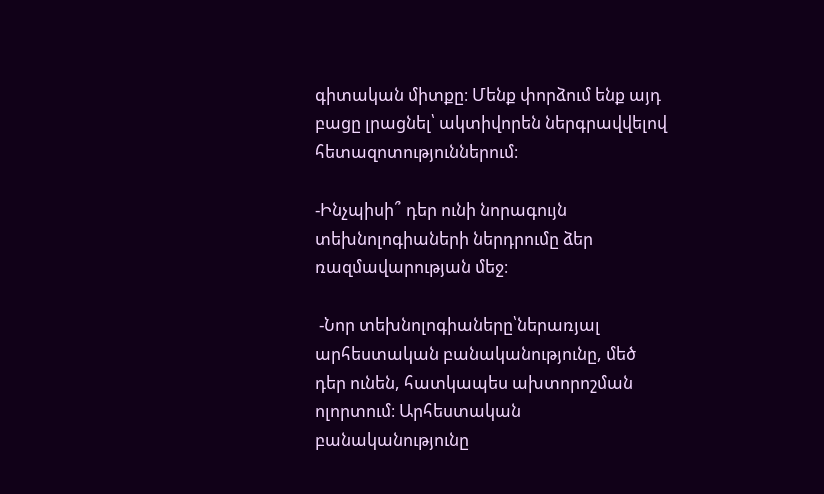գիտական միտքը։ Մենք փորձում ենք այդ բացը լրացնել՝ ակտիվորեն ներգրավվելով հետազոտություններում։

-Ինչպիսի՞ դեր ունի նորագույն տեխնոլոգիաների ներդրումը ձեր ռազմավարության մեջ։

 -Նոր տեխնոլոգիաները՝ներառյալ արհեստական բանականությունը, մեծ դեր ունեն, հատկապես ախտորոշման ոլորտում։ Արհեստական բանականությունը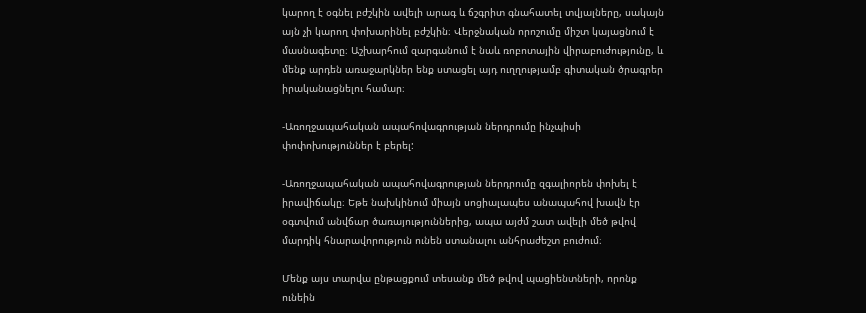կարող է օգնել բժշկին ավելի արագ և ճշգրիտ գնահատել տվյալները, սակայն այն չի կարող փոխարինել բժշկին։ Վերջնական որոշումը միշտ կայացնում է մասնագետը։ Աշխարհում զարգանում է նաև ռոբոտային վիրաբուժությունը, և մենք արդեն առաջարկներ ենք ստացել այդ ուղղությամբ գիտական ծրագրեր իրականացնելու համար։

-Առողջապահական ապահովագրության ներդրումը ինչպիսի փոփոխություններ է բերել:

-Առողջապահական ապահովագրության ներդրումը զգալիորեն փոխել է իրավիճակը։ Եթե նախկինում միայն սոցիալապես անապահով խավն էր օգտվում անվճար ծառայություններից, ապա այժմ շատ ավելի մեծ թվով մարդիկ հնարավորություն ունեն ստանալու անհրաժեշտ բուժում։

Մենք այս տարվա ընթացքում տեսանք մեծ թվով պացիենտների, որոնք ունեին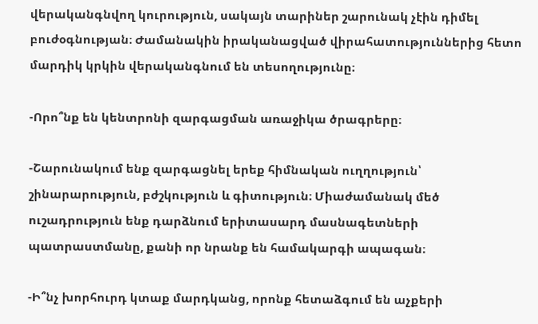վերականգնվող կուրություն, սակայն տարիներ շարունակ չէին դիմել բուժօգնության։ Ժամանակին իրականացված վիրահատություններից հետո մարդիկ կրկին վերականգնում են տեսողությունը։

-Որո՞նք են կենտրոնի զարգացման առաջիկա ծրագրերը։

-Շարունակում ենք զարգացնել երեք հիմնական ուղղություն՝ շինարարություն, բժշկություն և գիտություն։ Միաժամանակ մեծ ուշադրություն ենք դարձնում երիտասարդ մասնագետների պատրաստմանը, քանի որ նրանք են համակարգի ապագան։

-Ի՞նչ խորհուրդ կտաք մարդկանց, որոնք հետաձգում են աչքերի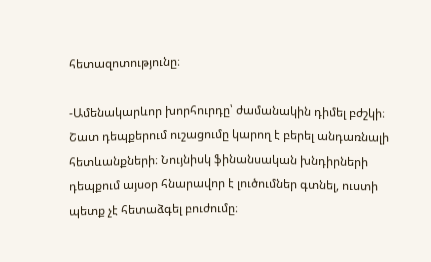հետազոտությունը։

-Ամենակարևոր խորհուրդը՝ ժամանակին դիմել բժշկի։ Շատ դեպքերում ուշացումը կարող է բերել անդառնալի հետևանքների։ Նույնիսկ ֆինանսական խնդիրների դեպքում այսօր հնարավոր է լուծումներ գտնել, ուստի պետք չէ հետաձգել բուժումը։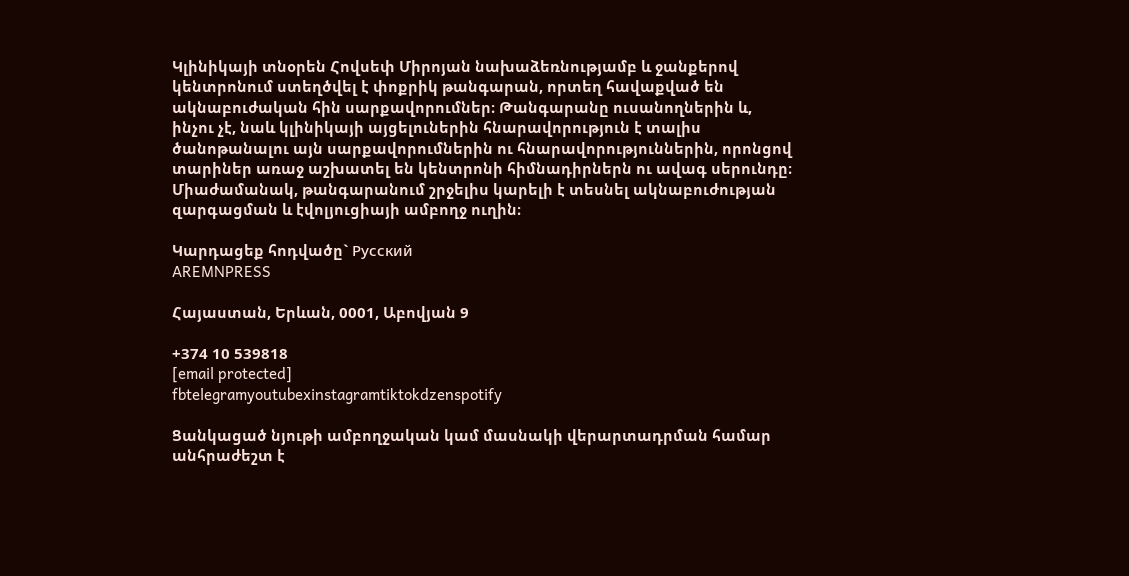Կլինիկայի տնօրեն Հովսեփ Միրոյան նախաձեռնությամբ և ջանքերով կենտրոնում ստեղծվել է փոքրիկ թանգարան, որտեղ հավաքված են ակնաբուժական հին սարքավորումներ։ Թանգարանը ուսանողներին և, ինչու չէ, նաև կլինիկայի այցելուներին հնարավորություն է տալիս ծանոթանալու այն սարքավորումներին ու հնարավորություններին, որոնցով տարիներ առաջ աշխատել են կենտրոնի հիմնադիրներն ու ավագ սերունդը։ Միաժամանակ, թանգարանում շրջելիս կարելի է տեսնել ակնաբուժության զարգացման և էվոլյուցիայի ամբողջ ուղին։

Կարդացեք հոդվածը` Русский
AREMNPRESS

Հայաստան, Երևան, 0001, Աբովյան 9

+374 10 539818
[email protected]
fbtelegramyoutubexinstagramtiktokdzenspotify

Ցանկացած նյութի ամբողջական կամ մասնակի վերարտադրման համար անհրաժեշտ է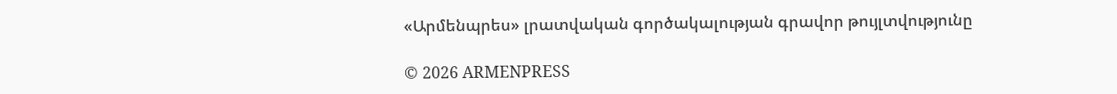«Արմենպրես» լրատվական գործակալության գրավոր թույլտվությունը

© 2026 ARMENPRESS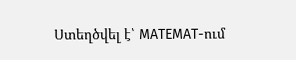Ստեղծվել է՝ MATEMAT-ում